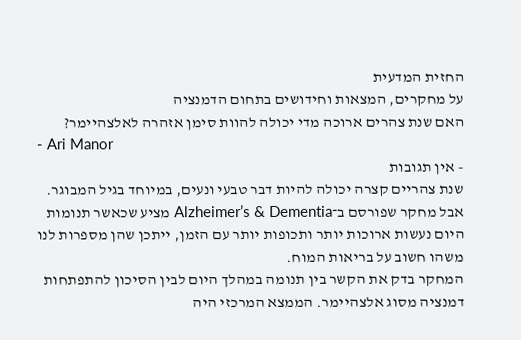החזית המדעית
על מחקרים, המצאות וחידושים בתחום הדמנציה
האם שנת צהרים ארוכה מדי יכולה להוות סימן אזהרה לאלצהיימר?
- Ari Manor
- אין תגובות
שנת צהריים קצרה יכולה להיות דבר טבעי ונעים, במיוחד בגיל המבוגר. אבל מחקר שפורסם ב־Alzheimer’s & Dementia מציע שכאשר תנומות היום נעשות ארוכות יותר ותכופות יותר עם הזמן, ייתכן שהן מספרות לנו משהו חשוב על בריאות המוח.
המחקר בדק את הקשר בין תנומה במהלך היום לבין הסיכון להתפתחות דמנציה מסוג אלצהיימר. הממצא המרכזי היה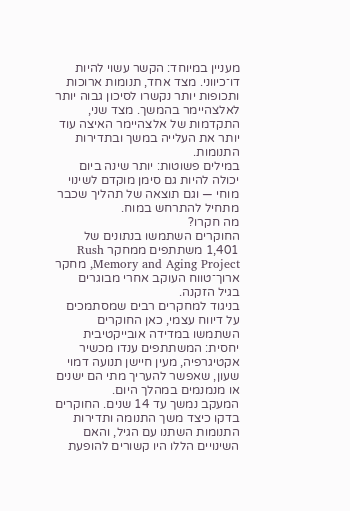מעניין במיוחד: הקשר עשוי להיות דו־כיווני. מצד אחד, תנומות ארוכות ותכופות יותר נקשרו לסיכון גבוה יותר לאלצהיימר בהמשך. מצד שני, התקדמות של אלצהיימר האיצה עוד יותר את העלייה במשך ובתדירות התנומות.
במילים פשוטות: יותר שינה ביום יכולה להיות גם סימן מוקדם לשינוי מוחי — וגם תוצאה של תהליך שכבר מתחיל להתרחש במוח.
מה חקרו?
החוקרים השתמשו בנתונים של 1,401 משתתפים ממחקר Rush Memory and Aging Project, מחקר ארוך־טווח העוקב אחרי מבוגרים בגיל הזקנה.
בניגוד למחקרים רבים שמסתמכים על דיווח עצמי, כאן החוקרים השתמשו במדידה אובייקטיבית יחסית: המשתתפים ענדו מכשיר אקטיגרפיה, מעין חיישן תנועה דמוי שעון, שאפשר להעריך מתי הם ישנים או מנמנמים במהלך היום.
המעקב נמשך עד 14 שנים. החוקרים בדקו כיצד משך התנומה ותדירות התנומות השתנו עם הגיל, והאם השינויים הללו היו קשורים להופעת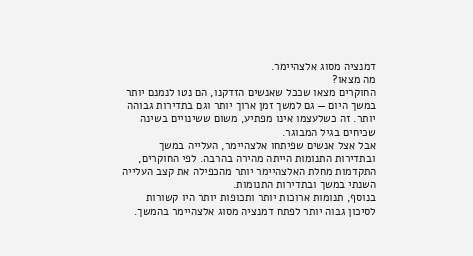דמנציה מסוג אלצהיימר.
מה מצאו?
החוקרים מצאו שככל שאנשים הזדקנו, הם נטו לנמנם יותר במשך היום — גם למשך זמן ארוך יותר וגם בתדירות גבוהה יותר. זה כשלעצמו אינו מפתיע, משום ששינויים בשינה שכיחים בגיל המבוגר.
אבל אצל אנשים שפיתחו אלצהיימר, העלייה במשך ובתדירות התנומות הייתה מהירה בהרבה. לפי החוקרים, התקדמות מחלת האלצהיימר יותר מהכפילה את קצב העלייה השנתי במשך ובתדירות התנומות.
בנוסף, תנומות ארוכות יותר ותכופות יותר היו קשורות לסיכון גבוה יותר לפתח דמנציה מסוג אלצהיימר בהמשך.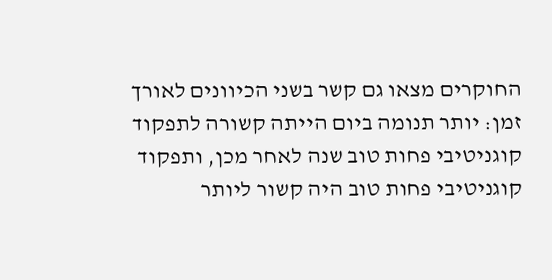החוקרים מצאו גם קשר בשני הכיוונים לאורך זמן: יותר תנומה ביום הייתה קשורה לתפקוד קוגניטיבי פחות טוב שנה לאחר מכן, ותפקוד קוגניטיבי פחות טוב היה קשור ליותר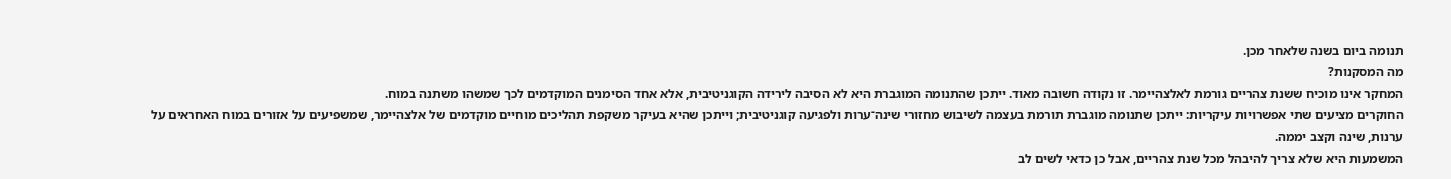תנומה ביום בשנה שלאחר מכן.
מה המסקנות?
המחקר אינו מוכיח ששנת צהריים גורמת לאלצהיימר. זו נקודה חשובה מאוד. ייתכן שהתנומה המוגברת היא לא הסיבה לירידה הקוגניטיבית, אלא אחד הסימנים המוקדמים לכך שמשהו משתנה במוח.
החוקרים מציעים שתי אפשרויות עיקריות: ייתכן שתנומה מוגברת תורמת בעצמה לשיבוש מחזורי שינה־ערות ולפגיעה קוגניטיבית; וייתכן שהיא בעיקר משקפת תהליכים מוחיים מוקדמים של אלצהיימר, שמשפיעים על אזורים במוח האחראים על ערנות, שינה וקצב יממה.
המשמעות היא שלא צריך להיבהל מכל שנת צהריים, אבל כן כדאי לשים לב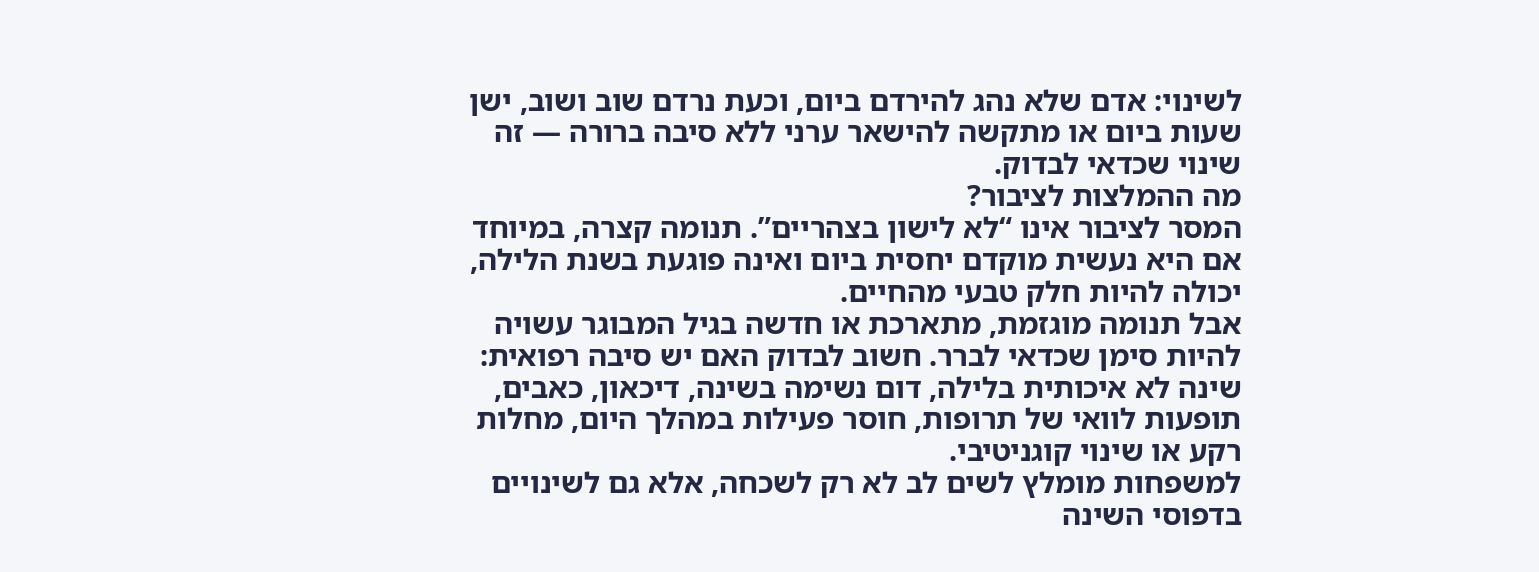לשינוי: אדם שלא נהג להירדם ביום, וכעת נרדם שוב ושוב, ישן שעות ביום או מתקשה להישאר ערני ללא סיבה ברורה — זה שינוי שכדאי לבדוק.
מה ההמלצות לציבור?
המסר לציבור אינו “לא לישון בצהריים”. תנומה קצרה, במיוחד אם היא נעשית מוקדם יחסית ביום ואינה פוגעת בשנת הלילה, יכולה להיות חלק טבעי מהחיים.
אבל תנומה מוגזמת, מתארכת או חדשה בגיל המבוגר עשויה להיות סימן שכדאי לברר. חשוב לבדוק האם יש סיבה רפואית: שינה לא איכותית בלילה, דום נשימה בשינה, דיכאון, כאבים, תופעות לוואי של תרופות, חוסר פעילות במהלך היום, מחלות רקע או שינוי קוגניטיבי.
למשפחות מומלץ לשים לב לא רק לשכחה, אלא גם לשינויים בדפוסי השינה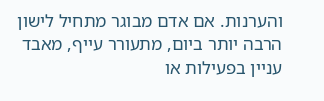והערנות. אם אדם מבוגר מתחיל לישון הרבה יותר ביום, מתעורר עייף, מאבד עניין בפעילות או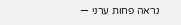נראה פחות ערני —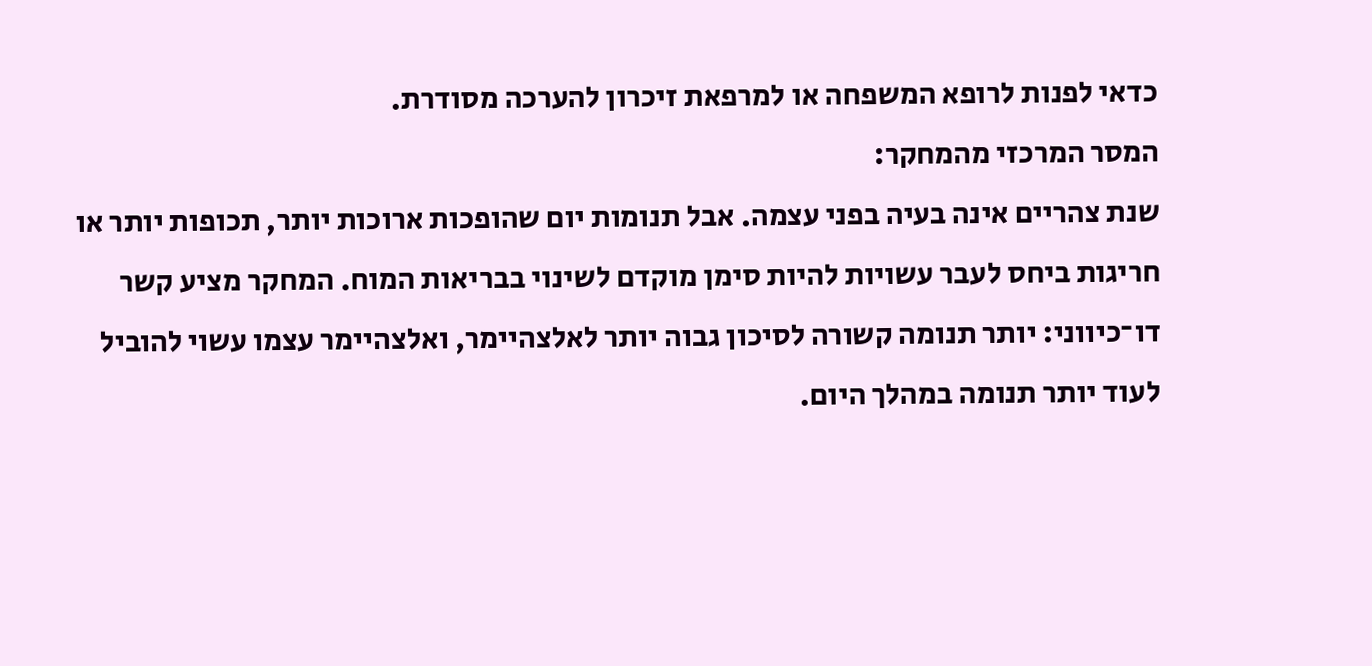כדאי לפנות לרופא המשפחה או למרפאת זיכרון להערכה מסודרת.
המסר המרכזי מהמחקר:
שנת צהריים אינה בעיה בפני עצמה. אבל תנומות יום שהופכות ארוכות יותר, תכופות יותר או חריגות ביחס לעבר עשויות להיות סימן מוקדם לשינוי בבריאות המוח. המחקר מציע קשר דו־כיווני: יותר תנומה קשורה לסיכון גבוה יותר לאלצהיימר, ואלצהיימר עצמו עשוי להוביל לעוד יותר תנומה במהלך היום.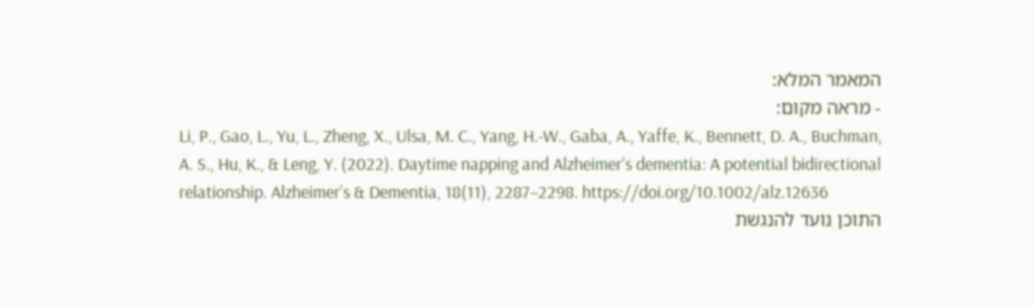המאמר המלא:
- מראה מקום:
Li, P., Gao, L., Yu, L., Zheng, X., Ulsa, M. C., Yang, H.-W., Gaba, A., Yaffe, K., Bennett, D. A., Buchman, A. S., Hu, K., & Leng, Y. (2022). Daytime napping and Alzheimer’s dementia: A potential bidirectional relationship. Alzheimer’s & Dementia, 18(11), 2287–2298. https://doi.org/10.1002/alz.12636
התוכן נועד להנגשת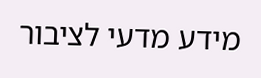מידע מדעי לציבור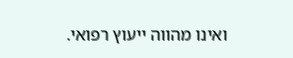ואינו מהווה ייעוץ רפואי.